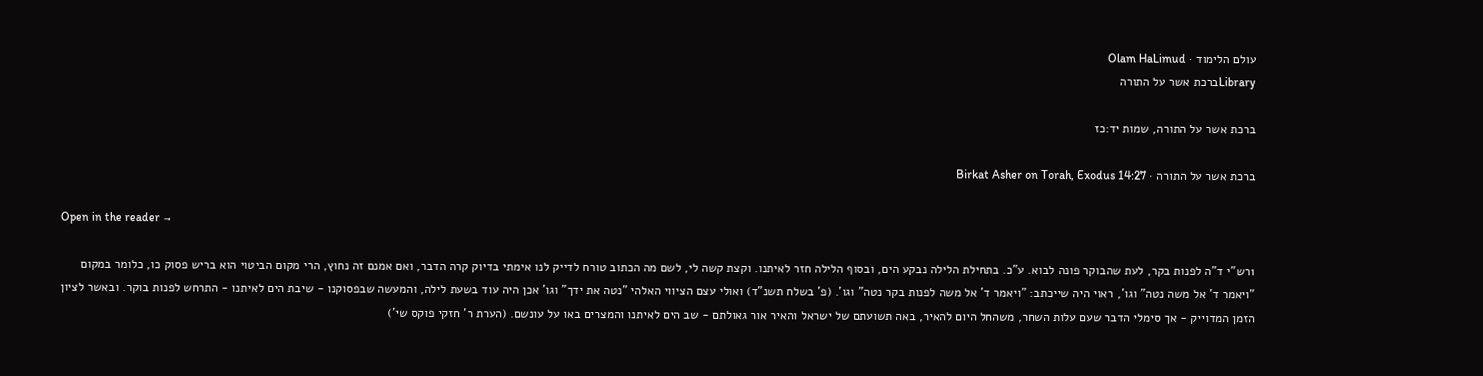עולם הלימוד · Olam HaLimud
Libraryברכת אשר על התורה

ברכת אשר על התורה, שמות יד:כז

ברכת אשר על התורה · Birkat Asher on Torah, Exodus 14:27

Open in the reader →

1רש"י ד"ה לפנות בקר, לעת שהבוקר פונה לבוא. ע"כ. בתחילת הלילה נבקע הים, ובסוף הלילה חזר לאיתנו. וקצת קשה לי, לשם מה הכתוב טורח לדייק לנו אימתי בדיוק קרה הדבר, ואם אמנם זה נחוץ, הרי מקום הביטוי הוא בריש פסוק כו, כלומר במקום "ויאמר ד' אל משה נטה" וגו', ראוי היה שייכתב: "ויאמר ד' אל משה לפנות בקר נטה" וגו'. (פ' בשלח תשנ"ד) ואולי עצם הציווי האלהי "נטה את ידך" וגו' אכן היה עוד בשעת לילה, והמעשה שבפסוקנו - שיבת הים לאיתנו - התרחש לפנות בוקר. ובאשר לציון הזמן המדוייק - אך סימלי הדבר שעם עלות השחר, משהחל היום להאיר, באה תשועתם של ישראל והאיר אור גאולתם - שב הים לאיתנו והמצרים באו על עונשם. (הערת ר' חזקי פוקס שי')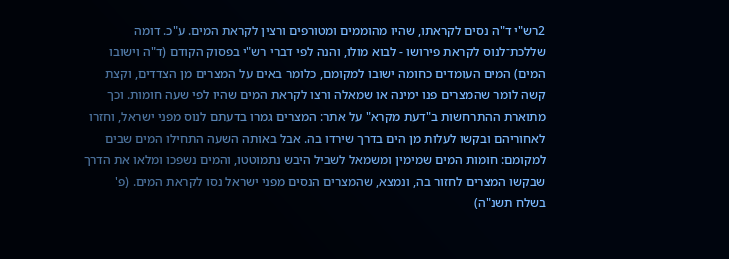2רש"י ד"ה נסים לקראתו, שהיו מהוממים ומטורפים ורצין לקראת המים. ע"כ. דומה שללכת־לנוס לקראת פירושו - לבוא מולו, והנה לפי דברי רש"י בפסוק הקודם (ד"ה וישובו המים) המים העומדים כחומה ישובו למקומם, כלומר באים על המצרים מן הצדדים, וקצת קשה לומר שהמצרים פנו ימינה או שמאלה ורצו לקראת המים שהיו לפי שעה חומות. וכך מתוארת ההתרחשות ב"דעת מקרא" על אתר: המצרים גמרו בדעתם לנוס מפני ישראל, וחזרו לאחוריהם ובקשו לעלות מן הים בדרך שירדו בה. אבל באותה השעה התחילו המים שבים למקומם: חומות המים שמימין ומשמאל לשביל היבש נתמוטטו, והמים נשפכו ומלאו את הדרך שבקשו המצרים לחזור בה, ונמצא, שהמצרים הנסים מפני ישראל נסו לקראת המים. (פ' בשלח תשנ"ה)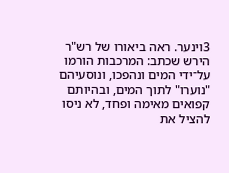3וינער. ראה ביאורו של רש"ר הירש שכתב: המרכבות הורמו על־ידי המים ונהפכו, ונוסעיהם "נוערו" לתוך המים, ובהיותם קפואים מאימה ופחד, לא ניסו להציל את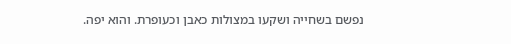נפשם בשחייה ושקעו במצולות כאבן וכעופרת. והוא יפה.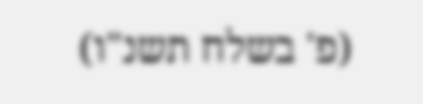(פ' בשלח תשנ"ו)